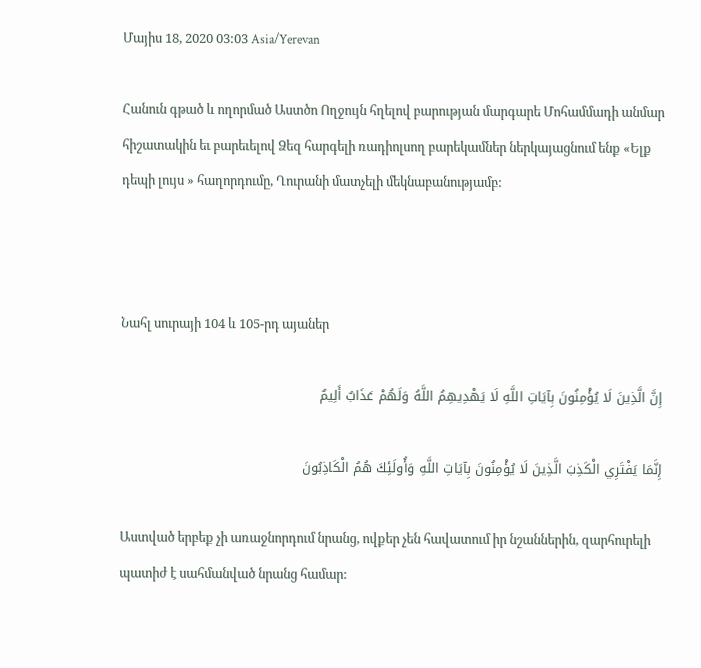Մայիս 18, 2020 03:03 Asia/Yerevan

Հանուն գթած և ողորմած Աստծո Ողջույն հղելով բարության մարգարե Մոհամմադի անմար հիշատակին եւ բարեւելով Ձեզ հարգելի ռադիոլսող բարեկամներ ներկայացնում ենք «Ելք դեպի լույս » հաղորդումը, Ղուրանի մատչելի մեկնաբանությամբ:



Նահլ սուրայի 104 և 105-րդ այաներ

إِنَّ الَّذِينَ لَا يُؤْمِنُونَ بِآيَاتِ اللَّهِ لَا يَهْدِيهِمُ اللَّهُ وَلَهُمْ عَذَابٌ أَلِيمٌ

إِنَّمَا يَفْتَرِي الْكَذِبَ الَّذِينَ لَا يُؤْمِنُونَ بِآيَاتِ اللَّهِ وَأُولَئِكَ هُمُ الْكَاذِبُونَ

Աստված երբեք չի առաջնորդում նրանց, ովքեր չեն հավատում իր նշաններին, զարհուրելի պատիժ է սահմանված նրանց համար: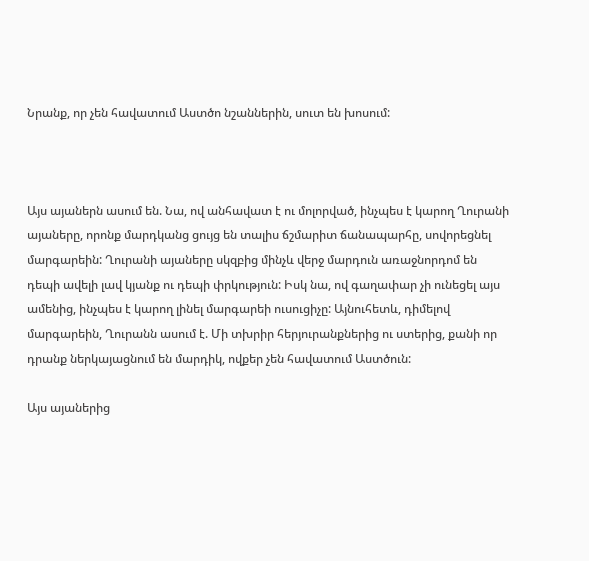Նրանք, որ չեն հավատում Աստծո նշաններին, սուտ են խոսում:



Այս այաներն ասում են. Նա, ով անհավատ է ու մոլորված, ինչպես է կարող Ղուրանի այաները, որոնք մարդկանց ցույց են տալիս ճշմարիտ ճանապարհը, սովորեցնել մարգարեին: Ղուրանի այաները սկզբից մինչև վերջ մարդուն առաջնորդոմ են դեպի ավելի լավ կյանք ու դեպի փրկություն: Իսկ նա, ով գաղափար չի ունեցել այս ամենից, ինչպես է կարող լինել մարգարեի ուսուցիչը: Այնուհետև, դիմելով մարգարեին, Ղուրանն ասում է. Մի տխրիր հերյուրանքներից ու ստերից, քանի որ դրանք ներկայացնում են մարդիկ, ովքեր չեն հավատում Աստծուն:

Այս այաներից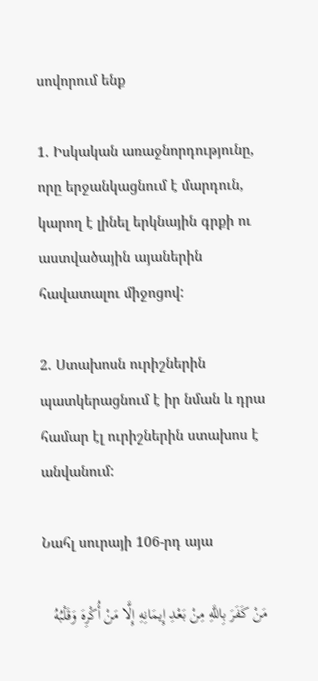սովորում ենք

1. Իսկական առաջնորդությունը, որը երջանկացնում է մարդուն, կարող է լինել երկնային գրքի ու աստվածային այաներին հավատալու միջոցով:

2. Ստախոսն ուրիշներին պատկերացնում է իր նման և դրա համար էլ ուրիշներին ստախոս է անվանում:

Նահլ սուրայի 106-րդ այա

مَنْ كَفَرَ بِاللَّهِ مِنْ بَعْدِ إِيمَانِهِ إِلَّا مَنْ أُكْرِهَ وَقَلْبُهُ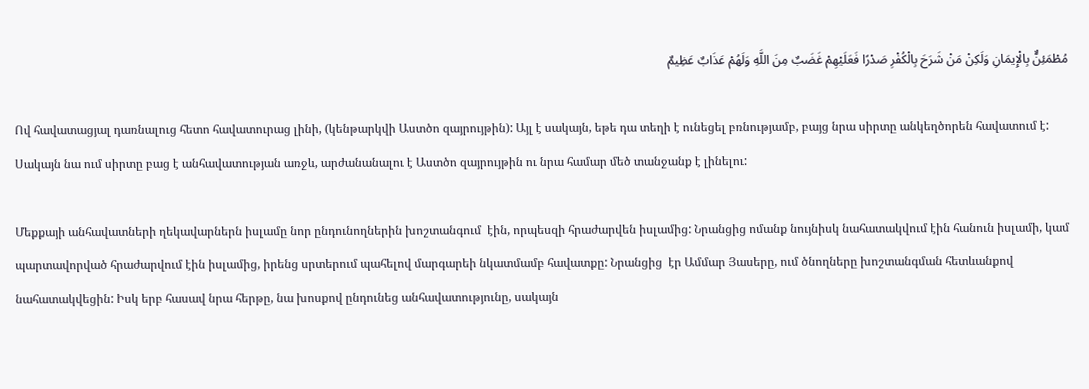مُطْمَئِنٌّ بِالْإِيمَانِ وَلَكِنْ مَنْ شَرَحَ بِالْكُفْرِ صَدْرًا فَعَلَيْهِمْ غَضَبٌ مِنَ اللَّهِ وَلَهُمْ عَذَابٌ عَظِيمٌ

Ով հավատացյալ դառնալուց հետո հավատուրաց լինի, (կենթարկվի Աստծո զայրույթին): Այլ է սակայն, եթե դա տեղի է ունեցել բռնությամբ, բայց նրա սիրտը անկեղծորեն հավատում է: Սակայն նա ում սիրտը բաց է անհավատության առջև, արժանանալու է Աստծո զայրույթին ու նրա համար մեծ տանջանք է լինելու:

Մեքքայի անհավատների ղեկավարներն իսլամը նոր ընդունողներին խոշտանգում  էին, որպեսզի հրաժարվեն իսլամից: Նրանցից ոմանք նույնիսկ նահատակվում էին հանուն իսլամի, կամ պարտավորված հրաժարվում էին իսլամից, իրենց սրտերում պահելով մարգարեի նկատմամբ հավատքը: Նրանցից  էր Ամմար Յասերը, ում ծնողները խոշտանգման հետևանքով նահատակվեցին: Իսկ երբ հասավ նրա հերթը, նա խոսքով ընդունեց անհավատությունը, սակայն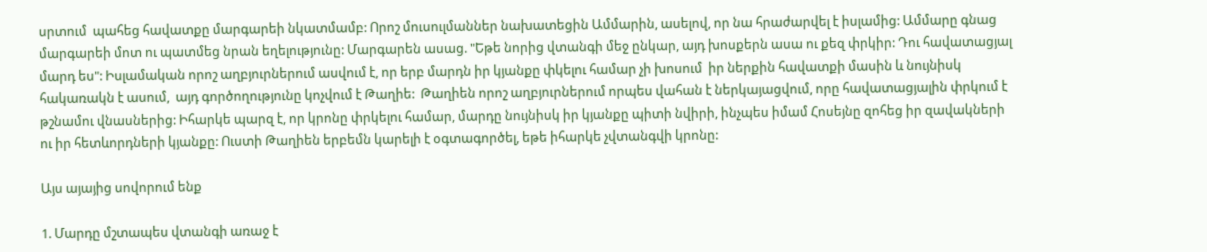սրտում  պահեց հավատքը մարգարեի նկատմամբ: Որոշ մուսուլմաններ նախատեցին Ամմարին, ասելով, որ նա հրաժարվել է իսլամից: Ամմարը գնաց մարգարեի մոտ ու պատմեց նրան եղելությունը: Մարգարեն ասաց. "Եթե նորից վտանգի մեջ ընկար, այդ խոսքերն ասա ու քեզ փրկիր: Դու հավատացյալ մարդ ես": Իսլամական որոշ աղբյուրներում ասվում է, որ երբ մարդն իր կյանքը փկելու համար չի խոսում  իր ներքին հավատքի մասին և նույնիսկ հակառակն է ասում,  այդ գործողությունը կոչվում է Թաղիե:  Թաղիեն որոշ աղբյուրներում որպես վահան է ներկայացվում, որը հավատացյալին փրկում է թշնամու վնասներից: Իհարկե պարզ է, որ կրոնը փրկելու համար, մարդը նույնիսկ իր կյանքը պիտի նվիրի, ինչպես իմամ Հոսեյնը զոհեց իր զավակների ու իր հետևորդների կյանքը: Ուստի Թաղիեն երբեմն կարելի է օգտագործել, եթե իհարկե չվտանգվի կրոնը:

Այս այայից սովորում ենք

1. Մարդը մշտապես վտանգի առաջ է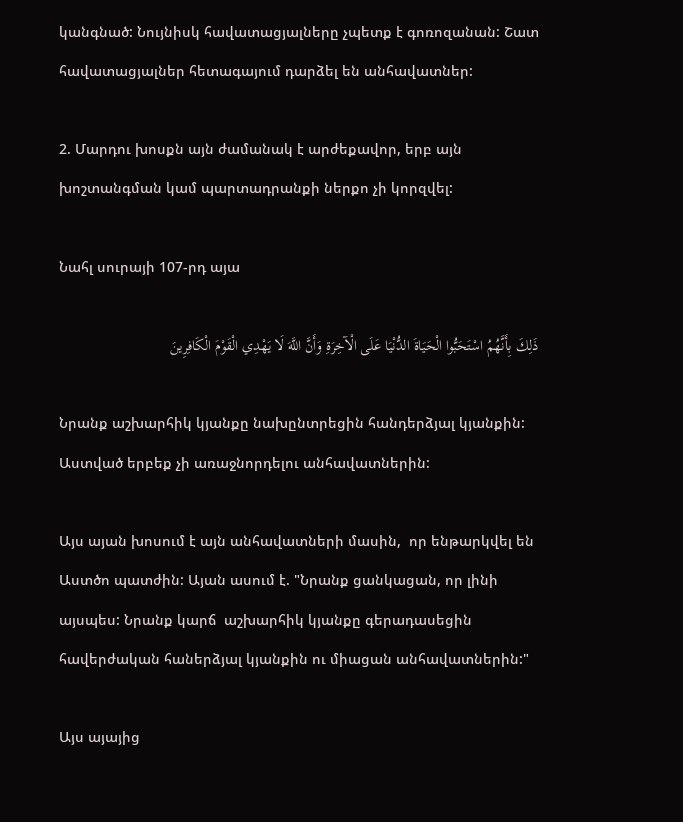կանգնած: Նույնիսկ հավատացյալները չպետք է գոռոզանան: Շատ հավատացյալներ հետագայում դարձել են անհավատներ:

2. Մարդու խոսքն այն ժամանակ է արժեքավոր, երբ այն խոշտանգման կամ պարտադրանքի ներքո չի կորզվել:

Նահլ սուրայի 107-րդ այա

ذَلِكَ بِأَنَّهُمُ اسْتَحَبُّوا الْحَيَاةَ الدُّنْيَا عَلَى الْآخِرَةِ وَأَنَّ اللَّهَ لَا يَهْدِي الْقَوْمَ الْكَافِرِينَ

Նրանք աշխարհիկ կյանքը նախընտրեցին հանդերձյալ կյանքին: Աստված երբեք չի առաջնորդելու անհավատներին:

Այս այան խոսում է այն անհավատների մասին,  որ ենթարկվել են Աստծո պատժին: Այան ասում է. "Նրանք ցանկացան, որ լինի այսպես: Նրանք կարճ  աշխարհիկ կյանքը գերադասեցին հավերժական հաներձյալ կյանքին ու միացան անհավատներին:"

Այս այայից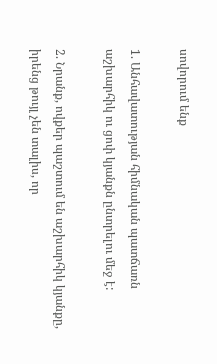սովորում ենք

1. Անհավատության հիմնական պատճառն աշխարհիկ ու ցոփ կյանքն ընտրելու մեջ է:

2. Նրանք, ովքեր պաշտում են աշխարհիկ կյանքը, իրենց թույլ չեն տալիս, որ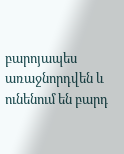բարոյապես առաջնորդվեն և ունենում են բարդ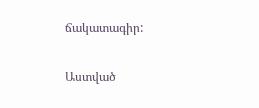ճակատագիր:

Աստված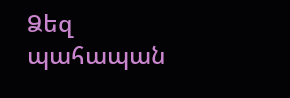Ձեզ պահապան